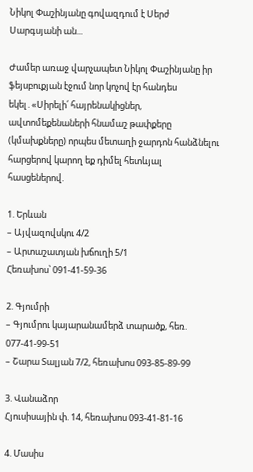Նիկոլ Փաշինյանը գովազդում է Սերժ Սարգսյանի ան...

Ժամեր առաջ վարչապետ Նիկոլ Փաշինյանը իր ֆեյսբուքյան էջում նոր կոչով էր հանդես եկել․«Սիրելի՛ հայրենակիցներ, ավտոմեքենաների հնամաշ թափքերը (կմախքները) որպես մետաղի ջարդոն հանձնելու հարցերով կարող եք դիմել հետևյալ հասցեներով.

1. Երևան
– Այվազովսկու 4/2
– Արտաշատյան խճուղի 5/1
Հեռախոս՝ 091-41-59-36

2. Գյումրի
– Գյումրու կայարանամերձ տարածք, հեռ. 077-41-99-51
– Շարա Տալյան 7/2, հեռախոս 093-85-89-99

3. Վանաձոր
Հյուսիսային փ. 14, հեռախոս 093-41-81-16

4. Մասիս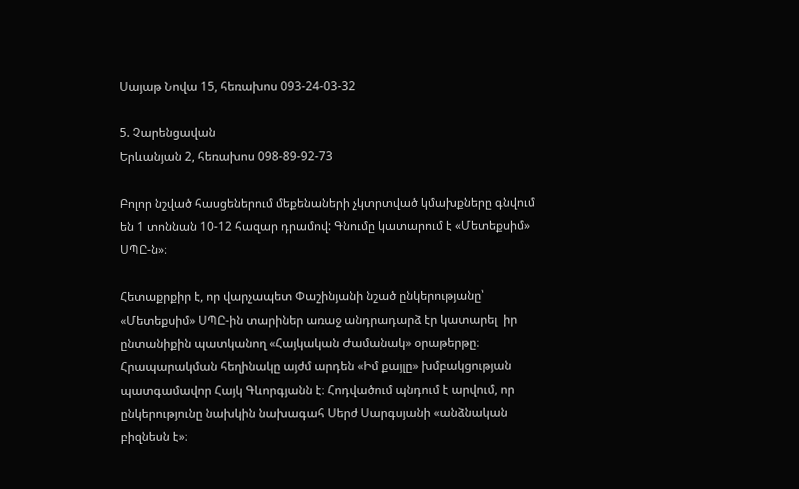Սայաթ Նովա 15, հեռախոս 093-24-03-32

5. Չարենցավան
Երևանյան 2, հեռախոս 098-89-92-73

Բոլոր նշված հասցեներում մեքենաների չկտրտված կմախքները գնվում են 1 տոննան 10-12 հազար դրամով: Գնումը կատարում է «Մետեքսիմ» ՍՊԸ-ն»։

Հետաքրքիր է, որ վարչապետ Փաշինյանի նշած ընկերությանը՝ «Մետեքսիմ» ՍՊԸ-ին տարիներ առաջ անդրադարձ էր կատարել  իր ընտանիքին պատկանող «Հայկական Ժամանակ» օրաթերթը։ Հրապարակման հեղինակը այժմ արդեն «Իմ քայլը» խմբակցության պատգամավոր Հայկ Գևորգյանն է։ Հոդվածում պնդում է արվում, որ ընկերությունը նախկին նախագահ Սերժ Սարգսյանի «անձնական բիզնեսն է»։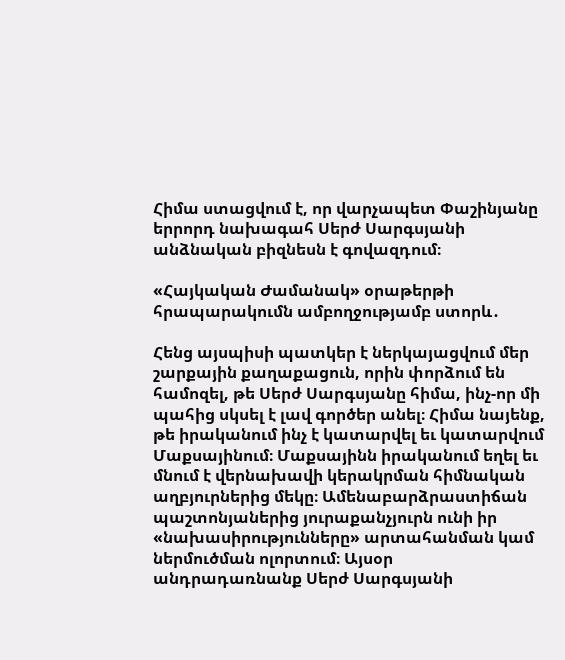Հիմա ստացվում է, որ վարչապետ Փաշինյանը երրորդ նախագահ Սերժ Սարգսյանի անձնական բիզնեսն է գովազդում։

«Հայկական Ժամանակ» օրաթերթի հրապարակումն ամբողջությամբ ստորև․

Հենց այսպիսի պատկեր է ներկայացվում մեր շարքային քաղաքացուն, որին փորձում են համոզել, թե Սերժ Սարգսյանը հիմա, ինչ-որ մի պահից սկսել է լավ գործեր անել։ Հիմա նայենք, թե իրականում ինչ է կատարվել եւ կատարվում Մաքսայինում։ Մաքսայինն իրականում եղել եւ մնում է վերնախավի կերակրման հիմնական աղբյուրներից մեկը։ Ամենաբարձրաստիճան պաշտոնյաներից յուրաքանչյուրն ունի իր «նախասիրությունները» արտահանման կամ ներմուծման ոլորտում։ Այսօր անդրադառնանք Սերժ Սարգսյանի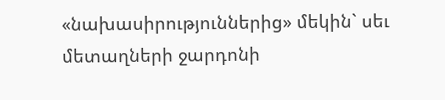«նախասիրություններից» մեկին` սեւ մետաղների ջարդոնի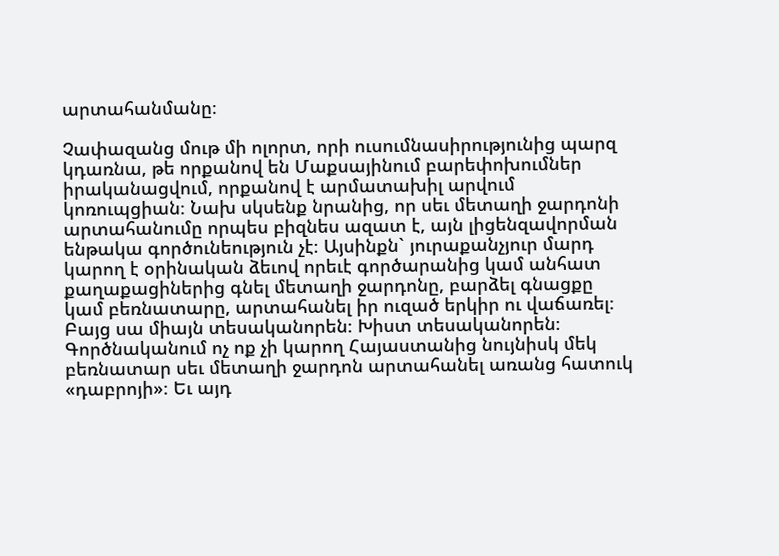արտահանմանը։

Չափազանց մութ մի ոլորտ, որի ուսումնասիրությունից պարզ կդառնա, թե որքանով են Մաքսայինում բարեփոխումներ իրականացվում, որքանով է արմատախիլ արվում կոռուպցիան։ Նախ սկսենք նրանից, որ սեւ մետաղի ջարդոնի արտահանումը որպես բիզնես ազատ է, այն լիցենզավորման ենթակա գործունեություն չէ։ Այսինքն` յուրաքանչյուր մարդ կարող է օրինական ձեւով որեւէ գործարանից կամ անհատ քաղաքացիներից գնել մետաղի ջարդոնը, բարձել գնացքը կամ բեռնատարը, արտահանել իր ուզած երկիր ու վաճառել։ Բայց սա միայն տեսականորեն։ Խիստ տեսականորեն։ Գործնականում ոչ ոք չի կարող Հայաստանից նույնիսկ մեկ բեռնատար սեւ մետաղի ջարդոն արտահանել առանց հատուկ «դաբրոյի»։ Եւ այդ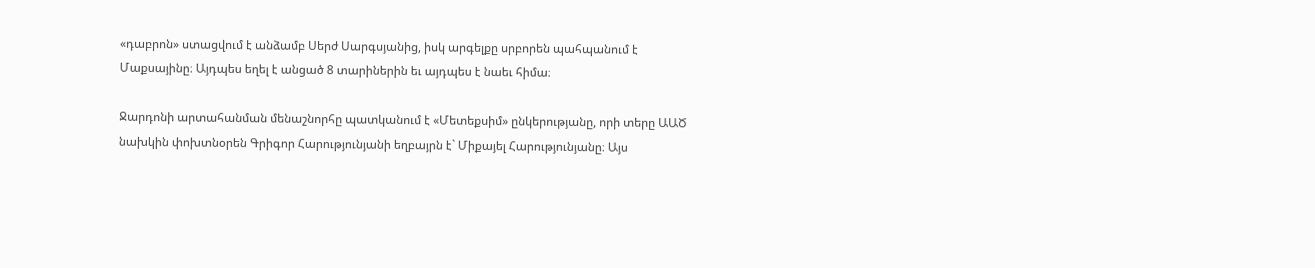«դաբրոն» ստացվում է անձամբ Սերժ Սարգսյանից, իսկ արգելքը սրբորեն պահպանում է Մաքսայինը։ Այդպես եղել է անցած 8 տարիներին եւ այդպես է նաեւ հիմա։

Ջարդոնի արտահանման մենաշնորհը պատկանում է «Մետեքսիմ» ընկերությանը, որի տերը ԱԱԾ նախկին փոխտնօրեն Գրիգոր Հարությունյանի եղբայրն է` Միքայել Հարությունյանը։ Այս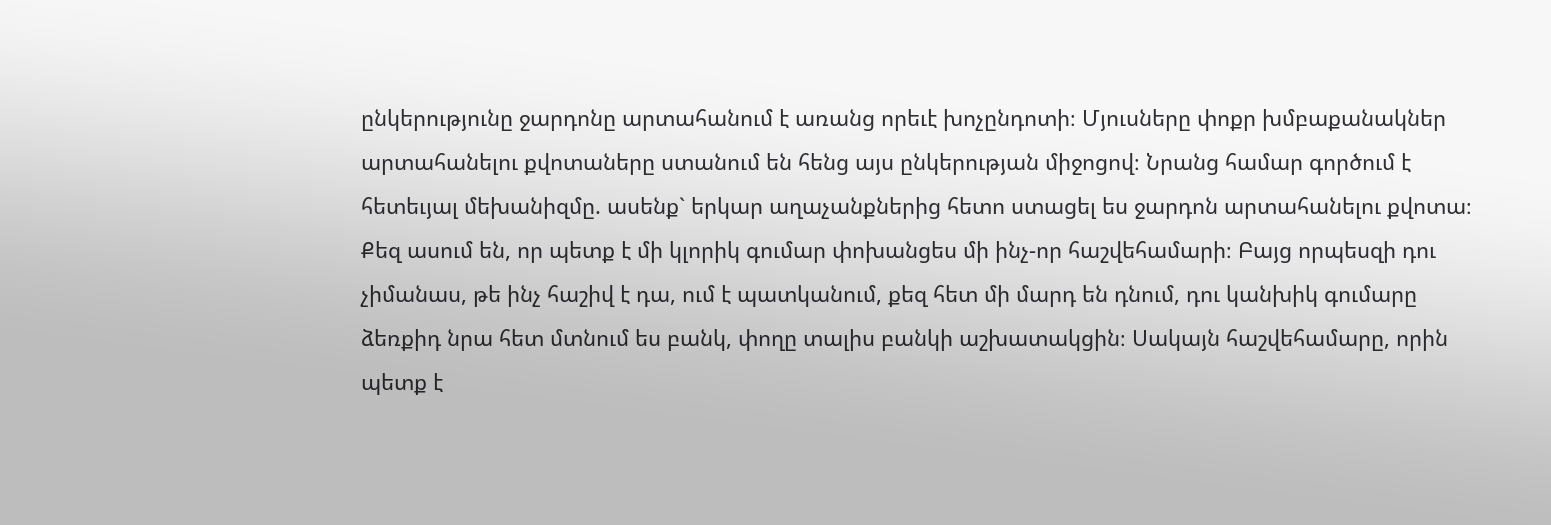ընկերությունը ջարդոնը արտահանում է առանց որեւէ խոչընդոտի։ Մյուսները փոքր խմբաքանակներ արտահանելու քվոտաները ստանում են հենց այս ընկերության միջոցով։ Նրանց համար գործում է հետեւյալ մեխանիզմը. ասենք` երկար աղաչանքներից հետո ստացել ես ջարդոն արտահանելու քվոտա։ Քեզ ասում են, որ պետք է մի կլորիկ գումար փոխանցես մի ինչ-որ հաշվեհամարի։ Բայց որպեսզի դու չիմանաս, թե ինչ հաշիվ է դա, ում է պատկանում, քեզ հետ մի մարդ են դնում, դու կանխիկ գումարը ձեռքիդ նրա հետ մտնում ես բանկ, փողը տալիս բանկի աշխատակցին։ Սակայն հաշվեհամարը, որին պետք է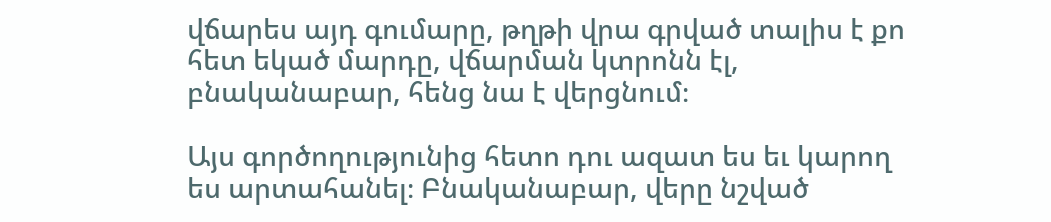վճարես այդ գումարը, թղթի վրա գրված տալիս է քո հետ եկած մարդը, վճարման կտրոնն էլ, բնականաբար, հենց նա է վերցնում։

Այս գործողությունից հետո դու ազատ ես եւ կարող ես արտահանել։ Բնականաբար, վերը նշված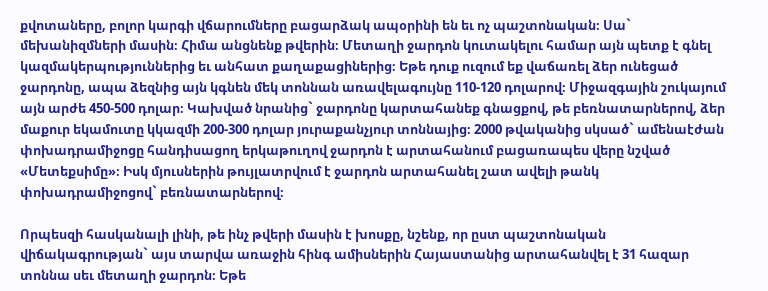քվոտաները, բոլոր կարգի վճարումները բացարձակ ապօրինի են եւ ոչ պաշտոնական։ Սա` մեխանիզմների մասին։ Հիմա անցնենք թվերին։ Մետաղի ջարդոն կուտակելու համար այն պետք է գնել կազմակերպություններից եւ անհատ քաղաքացիներից։ Եթե դուք ուզում եք վաճառել ձեր ունեցած ջարդոնը, ապա ձեզնից այն կգնեն մեկ տոննան առավելագույնը 110-120 դոլարով։ Միջազգային շուկայում այն արժե 450-500 դոլար։ Կախված նրանից` ջարդոնը կարտահանեք գնացքով, թե բեռնատարներով, ձեր մաքուր եկամուտը կկազմի 200-300 դոլար յուրաքանչյուր տոննայից։ 2000 թվականից սկսած` ամենաէժան փոխադրամիջոցը հանդիսացող երկաթուղով ջարդոն է արտահանում բացառապես վերը նշված «Մետեքսիմը»։ Իսկ մյուսներին թույլատրվում է ջարդոն արտահանել շատ ավելի թանկ փոխադրամիջոցով` բեռնատարներով։

Որպեսզի հասկանալի լինի, թե ինչ թվերի մասին է խոսքը, նշենք, որ ըստ պաշտոնական վիճակագրության` այս տարվա առաջին հինգ ամիսներին Հայաստանից արտահանվել է 31 հազար տոննա սեւ մետաղի ջարդոն։ Եթե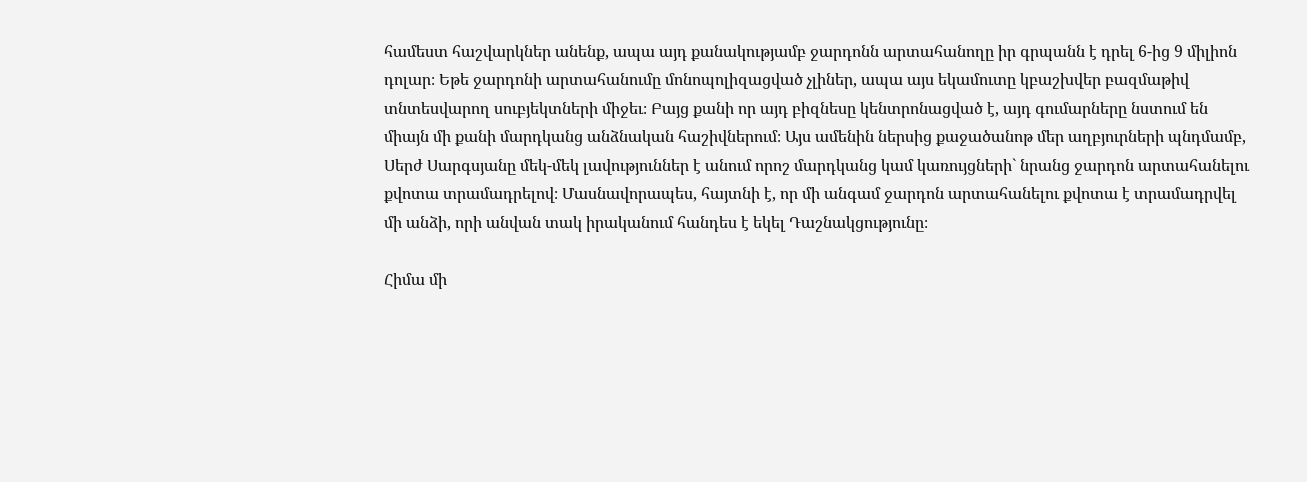համեստ հաշվարկներ անենք, ապա այդ քանակությամբ ջարդոնն արտահանողը իր գրպանն է դրել 6-ից 9 միլիոն դոլար։ Եթե ջարդոնի արտահանումը մոնոպոլիզացված չլիներ, ապա այս եկամուտը կբաշխվեր բազմաթիվ տնտեսվարող սուբյեկտների միջեւ։ Բայց քանի որ այդ բիզնեսը կենտրոնացված է, այդ գումարները նստում են միայն մի քանի մարդկանց անձնական հաշիվներում։ Այս ամենին ներսից քաջածանոթ մեր աղբյուրների պնդմամբ, Սերժ Սարգսյանը մեկ-մեկ լավություններ է անում որոշ մարդկանց կամ կառույցների` նրանց ջարդոն արտահանելու քվոտա տրամադրելով։ Մասնավորապես, հայտնի է, որ մի անգամ ջարդոն արտահանելու քվոտա է տրամադրվել մի անձի, որի անվան տակ իրականում հանդես է եկել Դաշնակցությունը։

Հիմա մի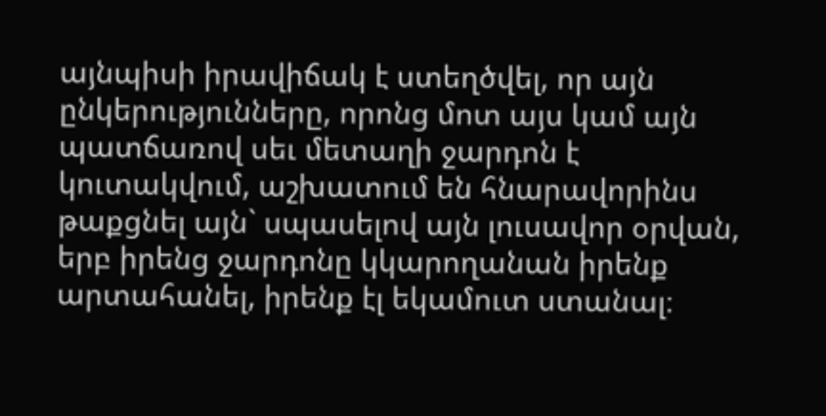այնպիսի իրավիճակ է ստեղծվել, որ այն ընկերությունները, որոնց մոտ այս կամ այն պատճառով սեւ մետաղի ջարդոն է կուտակվում, աշխատում են հնարավորինս թաքցնել այն` սպասելով այն լուսավոր օրվան, երբ իրենց ջարդոնը կկարողանան իրենք արտահանել, իրենք էլ եկամուտ ստանալ։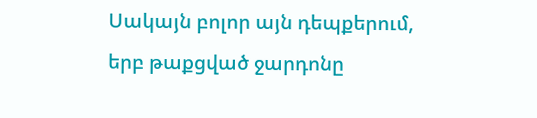Սակայն բոլոր այն դեպքերում, երբ թաքցված ջարդոնը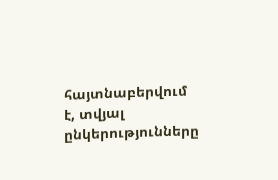հայտնաբերվում է, տվյալ ընկերությունները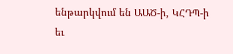ենթարկվում են ԱԱԾ-ի, ԿՀԴՊ-ի եւ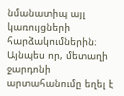նմանատիպ այլ կառույցների հարձակումներին։ Այնպես որ, մետաղի ջարդոնի արտահանումը եղել է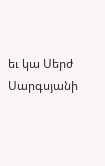եւ կա Սերժ Սարգսյանի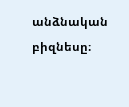անձնական բիզնեսը։